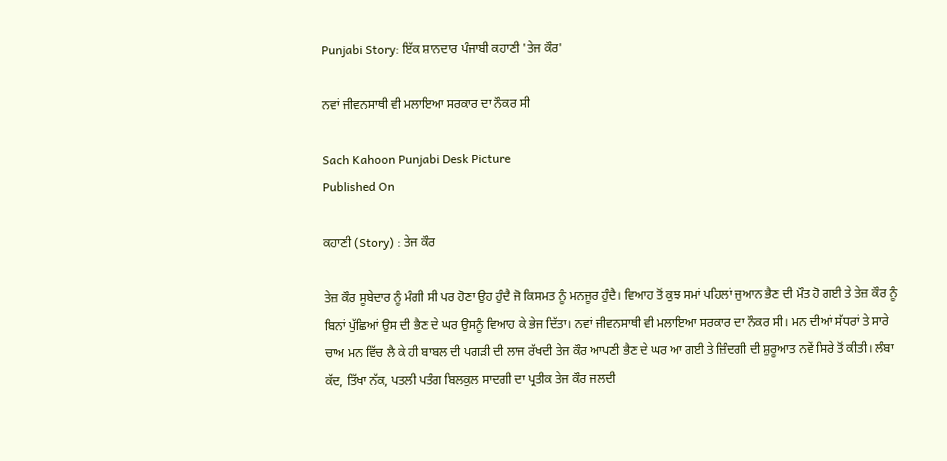Punjabi Story: ਇੱਕ ਸ਼ਾਨਦਾਰ ਪੰਜਾਬੀ ਕਹਾਣੀ 'ਤੇਜ ਕੌਰ'

ਨਵਾਂ ਜੀਵਨਸਾਥੀ ਵੀ ਮਲਾਇਆ ਸਰਕਾਰ ਦਾ ਨੌਕਰ ਸੀ

Sach Kahoon Punjabi Desk Picture
Published On

ਕਹਾਣੀ (Story) : ਤੇਜ ਕੌਰ

ਤੇਜ਼ ਕੌਰ ਸੂਬੇਦਾਰ ਨੂੰ ਮੰਗੀ ਸੀ ਪਰ ਹੋਣਾ ਉਹ ਹੁੰਦੈ ਜੋ ਕਿਸਮਤ ਨੂੰ ਮਨਜੂਰ ਹੁੰਦੈ। ਵਿਆਹ ਤੋਂ ਕੁਝ ਸਮਾਂ ਪਹਿਲਾਂ ਜੁਆਨ ਭੈਣ ਦੀ ਮੌਤ ਹੋ ਗਈ ਤੇ ਤੇਜ਼ ਕੌਰ ਨੂੰ ਬਿਨਾਂ ਪੁੱਛਿਆਂ ਉਸ ਦੀ ਭੈਣ ਦੇ ਘਰ ਉਸਨੂੰ ਵਿਆਹ ਕੇ ਭੇਜ ਦਿੱਤਾ। ਨਵਾਂ ਜੀਵਨਸਾਥੀ ਵੀ ਮਲਾਇਆ ਸਰਕਾਰ ਦਾ ਨੌਕਰ ਸੀ। ਮਨ ਦੀਆਂ ਸੱਧਰਾਂ ਤੇ ਸਾਰੇ ਚਾਅ ਮਨ ਵਿੱਚ ਲੈ ਕੇ ਹੀ ਬਾਬਲ ਦੀ ਪਗੜੀ ਦੀ ਲਾਜ ਰੱਖਦੀ ਤੇਜ ਕੌਰ ਆਪਣੀ ਭੈਣ ਦੇ ਘਰ ਆ ਗਈ ਤੇ ਜ਼ਿੰਦਗੀ ਦੀ ਸ਼ੁਰੂਆਤ ਨਵੇਂ ਸਿਰੇ ਤੋਂ ਕੀਤੀ। ਲੰਬਾ ਕੱਦ, ਤਿੱਖਾ ਨੱਕ, ਪਤਲੀ ਪਤੰਗ ਬਿਲਕੁਲ ਸਾਦਗੀ ਦਾ ਪ੍ਰਤੀਕ ਤੇਜ ਕੌਰ ਜਲਦੀ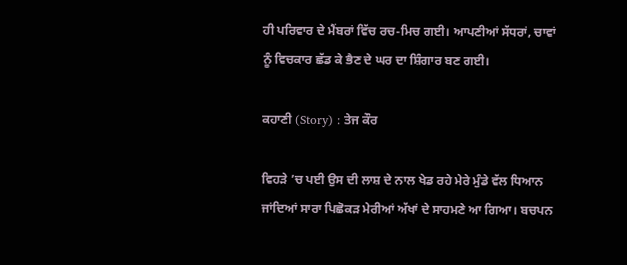ਹੀ ਪਰਿਵਾਰ ਦੇ ਮੈਂਬਰਾਂ ਵਿੱਚ ਰਚ-ਮਿਚ ਗਈ। ਆਪਣੀਆਂ ਸੱਧਰਾਂ, ਚਾਵਾਂ ਨੂੰ ਵਿਚਕਾਰ ਛੱਡ ਕੇ ਭੈਣ ਦੇ ਘਰ ਦਾ ਸ਼ਿੰਗਾਰ ਬਣ ਗਈ।

ਕਹਾਣੀ (Story) : ਤੇਜ ਕੌਰ

ਵਿਹੜੇ ’ਚ ਪਈ ਉਸ ਦੀ ਲਾਸ਼ ਦੇ ਨਾਲ ਖੇਡ ਰਹੇ ਮੇਰੇ ਮੁੰਡੇ ਵੱਲ ਧਿਆਨ ਜਾਂਦਿਆਂ ਸਾਰਾ ਪਿਛੋਕੜ ਮੇਰੀਆਂ ਅੱਖਾਂ ਦੇ ਸਾਹਮਣੇ ਆ ਗਿਆ। ਬਚਪਨ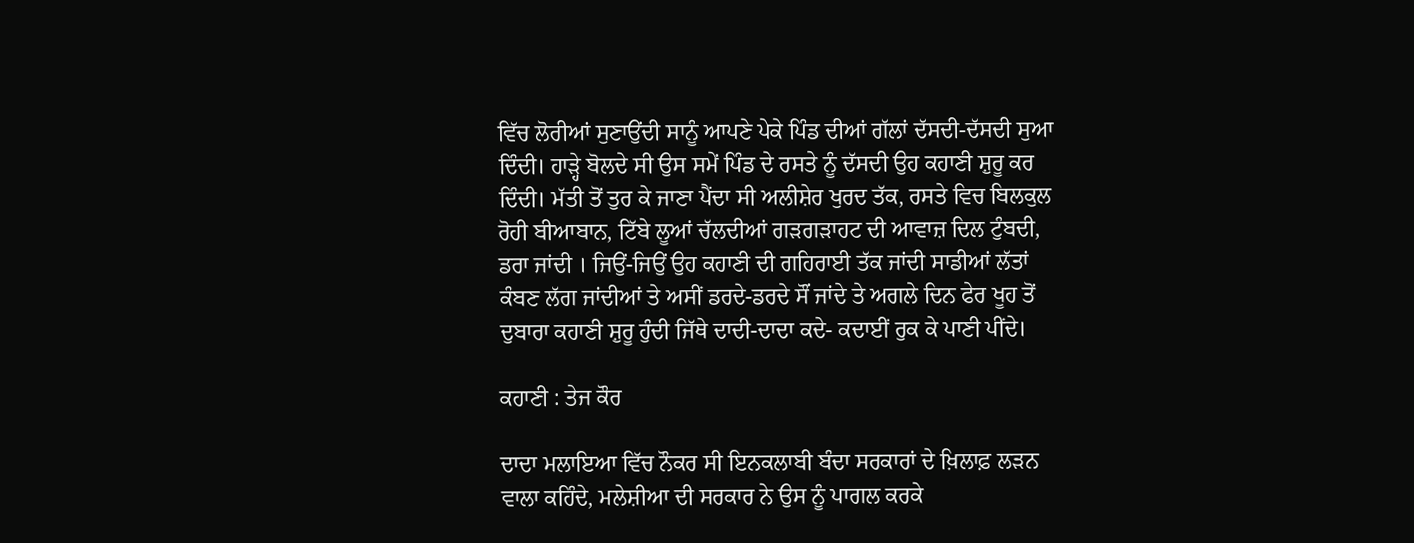ਵਿੱਚ ਲੋਰੀਆਂ ਸੁਣਾਉਂਦੀ ਸਾਨੂੰ ਆਪਣੇ ਪੇਕੇ ਪਿੰਡ ਦੀਆਂ ਗੱਲਾਂ ਦੱਸਦੀ-ਦੱਸਦੀ ਸੁਆ ਦਿੰਦੀ। ਹਾੜ੍ਹੇ ਬੋਲਦੇ ਸੀ ਉਸ ਸਮੇਂ ਪਿੰਡ ਦੇ ਰਸਤੇ ਨੂੰ ਦੱਸਦੀ ਉਹ ਕਹਾਣੀ ਸ਼ੁਰੂ ਕਰ ਦਿੰਦੀ। ਮੱਤੀ ਤੋਂ ਤੁਰ ਕੇ ਜਾਣਾ ਪੈਂਦਾ ਸੀ ਅਲੀਸ਼ੇਰ ਖੁਰਦ ਤੱਕ, ਰਸਤੇ ਵਿਚ ਬਿਲਕੁਲ ਰੋਹੀ ਬੀਆਬਾਨ, ਟਿੱਬੇ ਲੂਆਂ ਚੱਲਦੀਆਂ ਗੜਗੜਾਹਟ ਦੀ ਆਵਾਜ਼ ਦਿਲ ਟੁੰਬਦੀ, ਡਰਾ ਜਾਂਦੀ । ਜਿਉਂ-ਜਿਉਂ ਉਹ ਕਹਾਣੀ ਦੀ ਗਹਿਰਾਈ ਤੱਕ ਜਾਂਦੀ ਸਾਡੀਆਂ ਲੱਤਾਂ ਕੰਬਣ ਲੱਗ ਜਾਂਦੀਆਂ ਤੇ ਅਸੀਂ ਡਰਦੇ-ਡਰਦੇ ਸੌਂ ਜਾਂਦੇ ਤੇ ਅਗਲੇ ਦਿਨ ਫੇਰ ਖੂਹ ਤੋਂ ਦੁਬਾਰਾ ਕਹਾਣੀ ਸ਼ੁਰੂ ਹੁੰਦੀ ਜਿੱਥੇ ਦਾਦੀ-ਦਾਦਾ ਕਦੇ- ਕਦਾਈਂ ਰੁਕ ਕੇ ਪਾਣੀ ਪੀਂਦੇ।

ਕਹਾਣੀ : ਤੇਜ ਕੌਰ

ਦਾਦਾ ਮਲਾਇਆ ਵਿੱਚ ਨੌਕਰ ਸੀ ਇਨਕਲਾਬੀ ਬੰਦਾ ਸਰਕਾਰਾਂ ਦੇ ਖ਼ਿਲਾਫ਼ ਲੜਨ ਵਾਲਾ ਕਹਿੰਦੇ, ਮਲੇਸ਼ੀਆ ਦੀ ਸਰਕਾਰ ਨੇ ਉਸ ਨੂੰ ਪਾਗਲ ਕਰਕੇ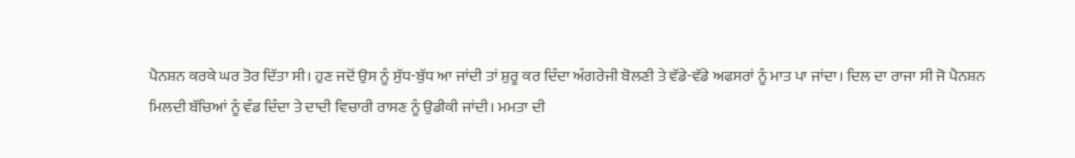ਪੈਨਸ਼ਨ ਕਰਕੇ ਘਰ ਤੋਰ ਦਿੱਤਾ ਸੀ। ਹੁਣ ਜਦੋਂ ਉਸ ਨੂੰ ਸੁੱਧ-ਬੁੱਧ ਆ ਜਾਂਦੀ ਤਾਂ ਸ਼ੁਰੂ ਕਰ ਦਿੰਦਾ ਅੰਗਰੇਜੀ ਬੋਲਣੀ ਤੇ ਵੱਡੇ-ਵੱਡੇ ਅਫਸਰਾਂ ਨੂੰ ਮਾਤ ਪਾ ਜਾਂਦਾ। ਦਿਲ ਦਾ ਰਾਜਾ ਸੀ ਜੋ ਪੈਨਸ਼ਨ ਮਿਲਦੀ ਬੱਚਿਆਂ ਨੂੰ ਵੰਡ ਦਿੰਦਾ ਤੇ ਦਾਦੀ ਵਿਚਾਰੀ ਰਾਸਣ ਨੂੰ ਉਡੀਕੀ ਜਾਂਦੀ। ਮਮਤਾ ਦੀ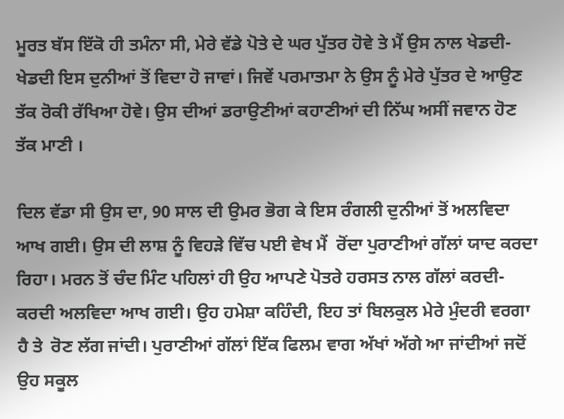ਮੂਰਤ ਬੱਸ ਇੱਕੋ ਹੀ ਤਮੰਨਾ ਸੀ, ਮੇਰੇ ਵੱਡੇ ਪੋਤੇ ਦੇ ਘਰ ਪੁੱਤਰ ਹੋਵੇ ਤੇ ਮੈਂ ਉਸ ਨਾਲ ਖੇਡਦੀ-ਖੇਡਦੀ ਇਸ ਦੁਨੀਆਂ ਤੋਂ ਵਿਦਾ ਹੋ ਜਾਵਾਂ। ਜਿਵੇਂ ਪਰਮਾਤਮਾ ਨੇ ਉਸ ਨੂੰ ਮੇਰੇ ਪੁੱਤਰ ਦੇ ਆਉਣ ਤੱਕ ਰੋਕੀ ਰੱਖਿਆ ਹੋਵੇ। ਉਸ ਦੀਆਂ ਡਰਾਉਣੀਆਂ ਕਹਾਣੀਆਂ ਦੀ ਨਿੱਘ ਅਸੀਂ ਜਵਾਨ ਹੋਣ ਤੱਕ ਮਾਣੀ ।

ਦਿਲ ਵੱਡਾ ਸੀ ਉਸ ਦਾ, 90 ਸਾਲ ਦੀ ਉਮਰ ਭੋਗ ਕੇ ਇਸ ਰੰਗਲੀ ਦੁਨੀਆਂ ਤੋਂ ਅਲਵਿਦਾ ਆਖ ਗਈ। ਉਸ ਦੀ ਲਾਸ਼ ਨੂੰ ਵਿਹੜੇ ਵਿੱਚ ਪਈ ਵੇਖ ਮੈਂ  ਰੋਂਦਾ ਪੁਰਾਣੀਆਂ ਗੱਲਾਂ ਯਾਦ ਕਰਦਾ ਰਿਹਾ। ਮਰਨ ਤੋਂ ਚੰਦ ਮਿੰਟ ਪਹਿਲਾਂ ਹੀ ਉਹ ਆਪਣੇ ਪੋਤਰੇ ਹਰਸਤ ਨਾਲ ਗੱਲਾਂ ਕਰਦੀ-ਕਰਦੀ ਅਲਵਿਦਾ ਆਖ ਗਈ। ਉਹ ਹਮੇਸ਼ਾ ਕਹਿੰਦੀ, ਇਹ ਤਾਂ ਬਿਲਕੁਲ ਮੇਰੇ ਮੁੰਦਰੀ ਵਰਗਾ ਹੈ ਤੇ  ਰੋਣ ਲੱਗ ਜਾਂਦੀ। ਪੁਰਾਣੀਆਂ ਗੱਲਾਂ ਇੱਕ ਫਿਲਮ ਵਾਗ ਅੱਖਾਂ ਅੱਗੇ ਆ ਜਾਂਦੀਆਂ ਜਦੋਂ ਉਹ ਸਕੂਲ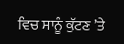ਵਿਚ ਸਾਨੂੰ ਕੁੱਟਣ ’ਤੇ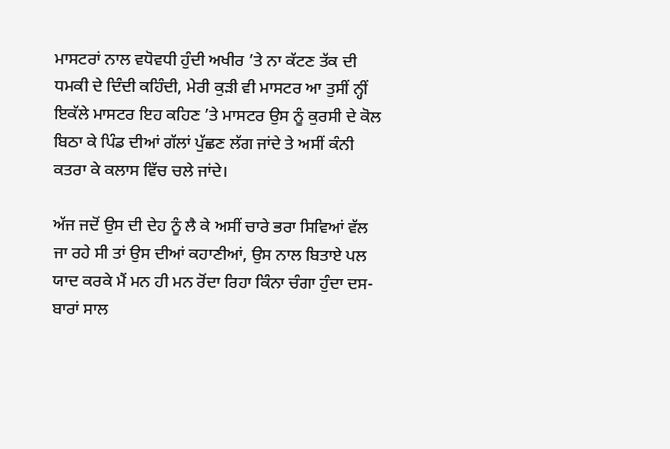ਮਾਸਟਰਾਂ ਨਾਲ ਵਧੋਵਧੀ ਹੁੰਦੀ ਅਖੀਰ ’ਤੇ ਨਾ ਕੱਟਣ ਤੱਕ ਦੀ ਧਮਕੀ ਦੇ ਦਿੰਦੀ ਕਹਿੰਦੀ, ਮੇਰੀ ਕੁੜੀ ਵੀ ਮਾਸਟਰ ਆ ਤੁਸੀਂ ਨ੍ਹੀਂ ਇਕੱਲੇ ਮਾਸਟਰ ਇਹ ਕਹਿਣ ’ਤੇ ਮਾਸਟਰ ਉਸ ਨੂੰ ਕੁਰਸੀ ਦੇ ਕੋਲ ਬਿਠਾ ਕੇ ਪਿੰਡ ਦੀਆਂ ਗੱਲਾਂ ਪੁੱਛਣ ਲੱਗ ਜਾਂਦੇ ਤੇ ਅਸੀਂ ਕੰਨੀ ਕਤਰਾ ਕੇ ਕਲਾਸ ਵਿੱਚ ਚਲੇ ਜਾਂਦੇ।

ਅੱਜ ਜਦੋਂ ਉਸ ਦੀ ਦੇਹ ਨੂੰ ਲੈ ਕੇ ਅਸੀਂ ਚਾਰੇ ਭਰਾ ਸਿਵਿਆਂ ਵੱਲ ਜਾ ਰਹੇ ਸੀ ਤਾਂ ਉਸ ਦੀਆਂ ਕਹਾਣੀਆਂ, ਉਸ ਨਾਲ ਬਿਤਾਏ ਪਲ ਯਾਦ ਕਰਕੇ ਮੈਂ ਮਨ ਹੀ ਮਨ ਰੋਂਦਾ ਰਿਹਾ ਕਿੰਨਾ ਚੰਗਾ ਹੁੰਦਾ ਦਸ-ਬਾਰਾਂ ਸਾਲ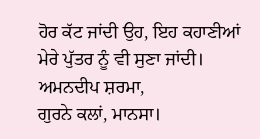ਹੋਰ ਕੱਟ ਜਾਂਦੀ ਉਹ, ਇਹ ਕਹਾਣੀਆਂ ਮੇਰੇ ਪੁੱਤਰ ਨੂੰ ਵੀ ਸੁਣਾ ਜਾਂਦੀ।
ਅਮਨਦੀਪ ਸ਼ਰਮਾ,
ਗੁਰਨੇ ਕਲਾਂ, ਮਾਨਸਾ।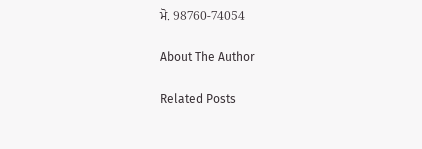ਮੋ. 98760-74054

About The Author

Related Posts